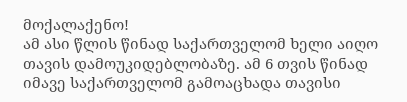მოქალაქენო!
ამ ასი წლის წინად საქართველომ ხელი აიღო თავის დამოუკიდებლობაზე. ამ 6 თვის წინად
იმავე საქართველომ გამოაცხადა თავისი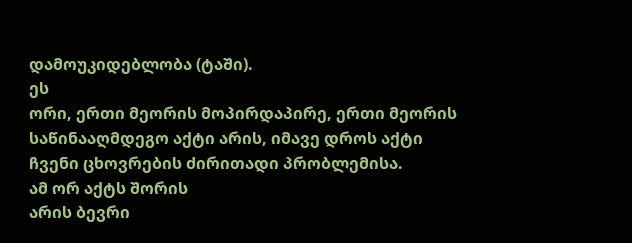დამოუკიდებლობა (ტაში).
ეს
ორი, ერთი მეორის მოპირდაპირე, ერთი მეორის საწინააღმდეგო აქტი არის, იმავე დროს აქტი
ჩვენი ცხოვრების ძირითადი პრობლემისა.
ამ ორ აქტს შორის
არის ბევრი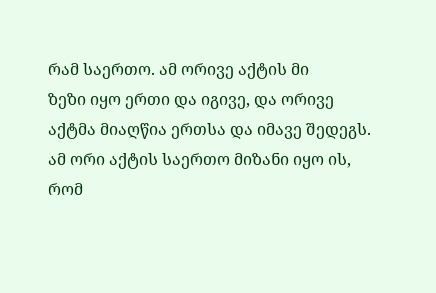რამ საერთო. ამ ორივე აქტის მი
ზეზი იყო ერთი და იგივე, და ორივე აქტმა მიაღწია ერთსა და იმავე შედეგს. ამ ორი აქტის საერთო მიზანი იყო ის, რომ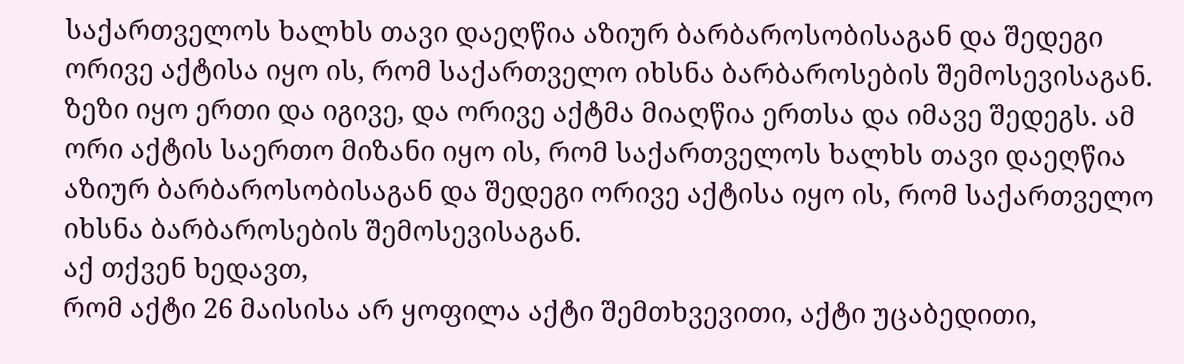საქართველოს ხალხს თავი დაეღწია აზიურ ბარბაროსობისაგან და შედეგი ორივე აქტისა იყო ის, რომ საქართველო იხსნა ბარბაროსების შემოსევისაგან.
ზეზი იყო ერთი და იგივე, და ორივე აქტმა მიაღწია ერთსა და იმავე შედეგს. ამ ორი აქტის საერთო მიზანი იყო ის, რომ საქართველოს ხალხს თავი დაეღწია აზიურ ბარბაროსობისაგან და შედეგი ორივე აქტისა იყო ის, რომ საქართველო იხსნა ბარბაროსების შემოსევისაგან.
აქ თქვენ ხედავთ,
რომ აქტი 26 მაისისა არ ყოფილა აქტი შემთხვევითი, აქტი უცაბედითი,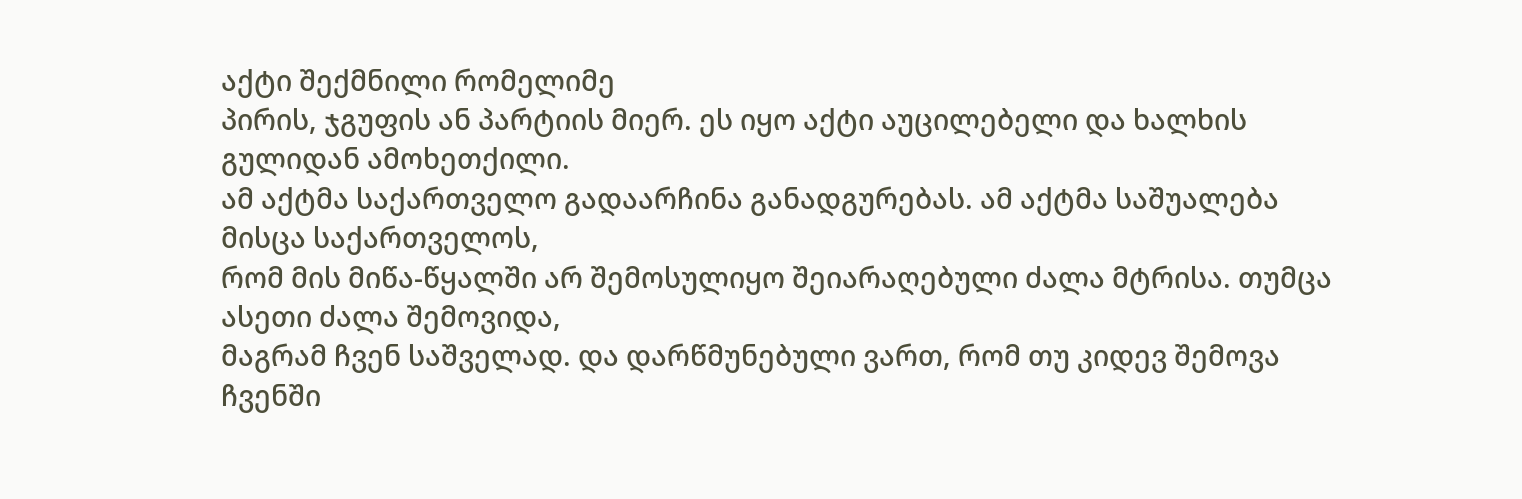აქტი შექმნილი რომელიმე
პირის, ჯგუფის ან პარტიის მიერ. ეს იყო აქტი აუცილებელი და ხალხის გულიდან ამოხეთქილი.
ამ აქტმა საქართველო გადაარჩინა განადგურებას. ამ აქტმა საშუალება მისცა საქართველოს,
რომ მის მიწა-წყალში არ შემოსულიყო შეიარაღებული ძალა მტრისა. თუმცა ასეთი ძალა შემოვიდა,
მაგრამ ჩვენ საშველად. და დარწმუნებული ვართ, რომ თუ კიდევ შემოვა ჩვენში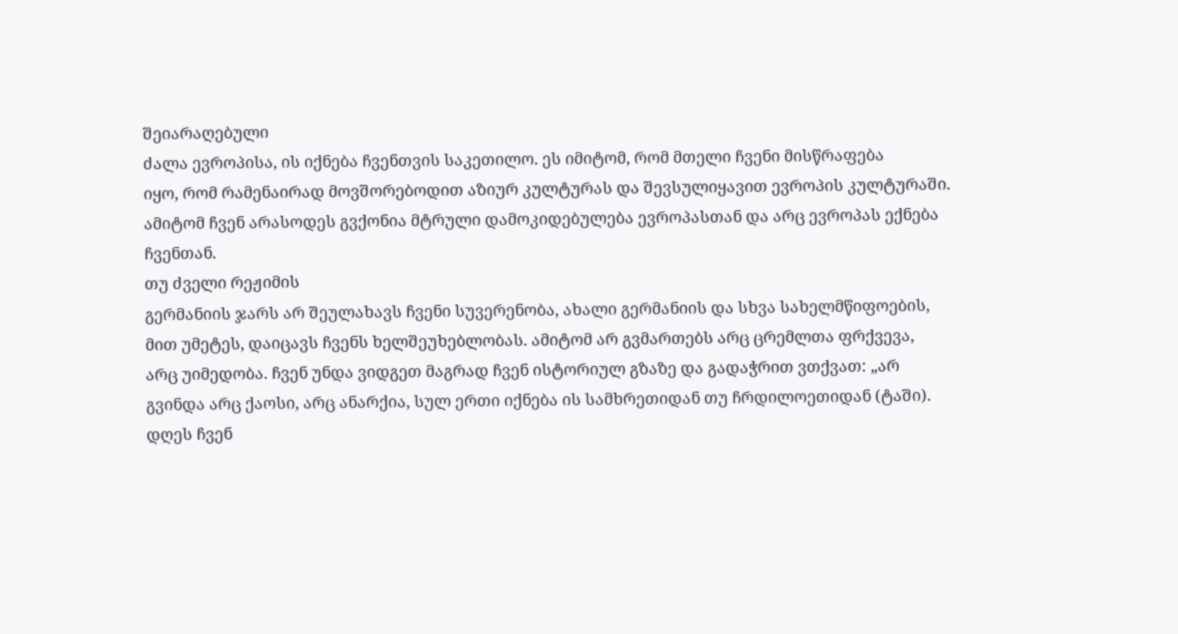შეიარაღებული
ძალა ევროპისა, ის იქნება ჩვენთვის საკეთილო. ეს იმიტომ, რომ მთელი ჩვენი მისწრაფება
იყო, რომ რამენაირად მოვშორებოდით აზიურ კულტურას და შევსულიყავით ევროპის კულტურაში.
ამიტომ ჩვენ არასოდეს გვქონია მტრული დამოკიდებულება ევროპასთან და არც ევროპას ექნება
ჩვენთან.
თუ ძველი რეჟიმის
გერმანიის ჯარს არ შეულახავს ჩვენი სუვერენობა, ახალი გერმანიის და სხვა სახელმწიფოების,
მით უმეტეს, დაიცავს ჩვენს ხელშეუხებლობას. ამიტომ არ გვმართებს არც ცრემლთა ფრქვევა,
არც უიმედობა. ჩვენ უნდა ვიდგეთ მაგრად ჩვენ ისტორიულ გზაზე და გადაჭრით ვთქვათ: „არ
გვინდა არც ქაოსი, არც ანარქია, სულ ერთი იქნება ის სამხრეთიდან თუ ჩრდილოეთიდან (ტაში).
დღეს ჩვენ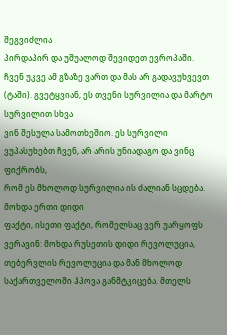შეგვიძლია
პირდაპირ და უშუალოდ შევიდეთ ევროპაში. ჩვენ უკვე ამ გზაზე ვართ და მას არ გადავუხვევთ
(ტაში). გვეტყვიან, ეს თვენი სურვილია და მარტო სურვილით სხვა
ვინ შესულა სამოთხეშიო. ეს სურვილი ვუპასუხებთ ჩვენ, არ არის უნიადაგო და ვინც ფიქრობს,
რომ ეს მხოლოდ სურვილია ის ძალიან სცდება.
მოხდა ერთი დიდი
ფაქტი, ისეთი ფაქტი, რომელსაც ვერ უარყოფს ვერავინ: მოხდა რუსეთის დიდი რევოლუცია,
თებერვლის რევოლუცია და მან მხოლოდ საქართველოში ჰპოვა განმტკიცება. მთელს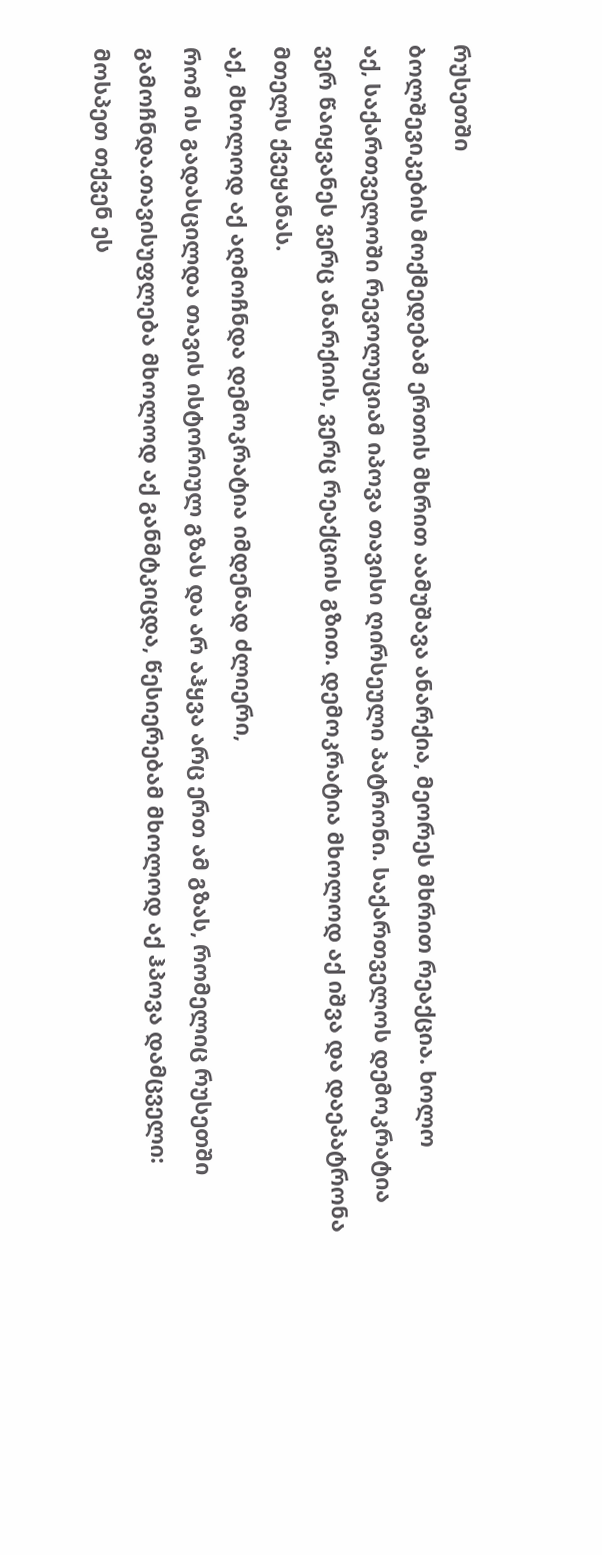რუსეთში
ბოლშევიკების მოქმედებამ ერთის მხრით აამუშავა ანარქია, მეორეს მხრით რეაქცია. ხოლო
აქ, საქართველოში რევოლუციამ იპოვა თავისი ღირსეული პატრონი. საქართველოს დემოკრატია
ვერ წაიყვანეს ვერც ანარქიის, ვერც რეაქციის გზით. დემოკრატია მხოლოდ აქ იშვა და დაეპატრონა
მთელს ქვეყანას.
აქ, მხოლოდ აქ აღმოჩნდა დემოკრატია იმდენად ძლიერი,
რომ ის გადასცილდა თავის ისტორიულ გზას და არ აჰყვა არც ერთ ამ გზას, რომელიც რუსეთში
გამოჩნდა.თავისუფლება მხოლოდ აქ განმტკიცდა, წესიერებამ მხოლოდ აქ ჰპოვა დამცველი:
მოსპეთ თქვენ ეს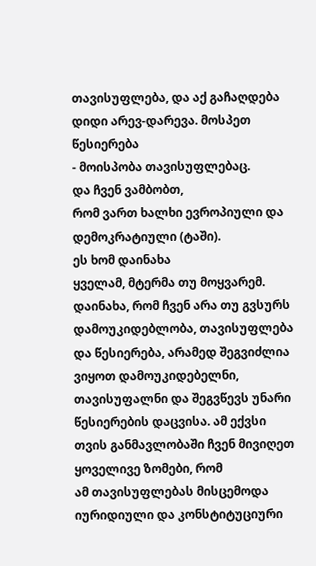თავისუფლება, და აქ გაჩაღდება დიდი არევ-დარევა. მოსპეთ წესიერება
- მოისპობა თავისუფლებაც.
და ჩვენ ვამბობთ,
რომ ვართ ხალხი ევროპიული და დემოკრატიული (ტაში).
ეს ხომ დაინახა
ყველამ, მტერმა თუ მოყვარემ. დაინახა, რომ ჩვენ არა თუ გვსურს დამოუკიდებლობა, თავისუფლება
და წესიერება, არამედ შეგვიძლია ვიყოთ დამოუკიდებელნი, თავისუფალნი და შეგვწევს უნარი
წესიერების დაცვისა. ამ ექვსი თვის განმავლობაში ჩვენ მივიღეთ ყოველივე ზომები, რომ
ამ თავისუფლებას მისცემოდა იურიდიული და კონსტიტუციური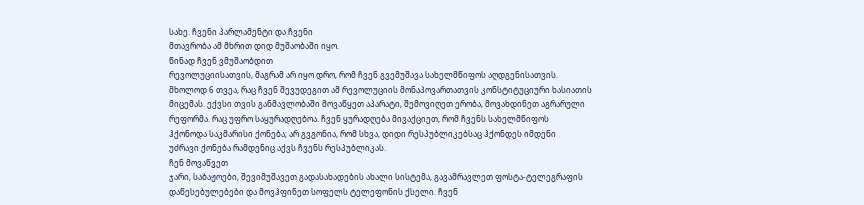სახე. ჩვენი პარლამენტი და ჩვენი
მთავრობა ამ მხრით დიდ მუშაობაში იყო.
წინად ჩვენ ვმუშაობდით
რევოლუციისათვის, მაგრამ არ იყო დრო, რომ ჩვენ გვემუშავა სახელმწიფოს აღდგენისათვის.
მხოლოდ 6 თვეა, რაც ჩვენ შევუდეგით ამ რევოლუციის მონაპოვართათვის კონსტიტუციური ხასიათის
მიცემას. ექვსი თვის განმავლობაში მოვაწყეთ აპარატი, შემოვიღეთ ერობა, მოვახდინეთ აგრარული
რეფორმა. რაც უფრო საყურადღებოა. ჩვენ ყურადღება მივაქციეთ, რომ ჩვენს სახელმწიფოს
ჰქონოდა საკმარისი ქონება; არ გვგონია, რომ სხვა, დიდი რესპუბლიკებსაც ჰქონდეს იმდენი
უძრავი ქონება რამდენიც აქვს ჩვენს რესპუბლიკას.
ჩენ მოვაწვეთ
ჯარი, საბაჟოები, შევიმუშავეთ გადასახადების ახალი სისტემა, გავამრავლეთ ფოსტა-ტელეგრაფის
დაწესებულებები და მოვჰფინეთ სოფელს ტელეფონის ქსელი. ჩვენ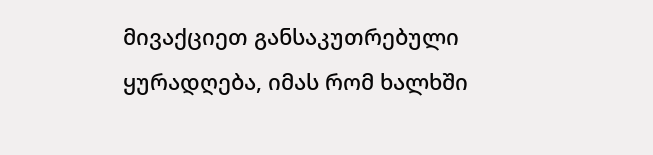მივაქციეთ განსაკუთრებული
ყურადღება, იმას რომ ხალხში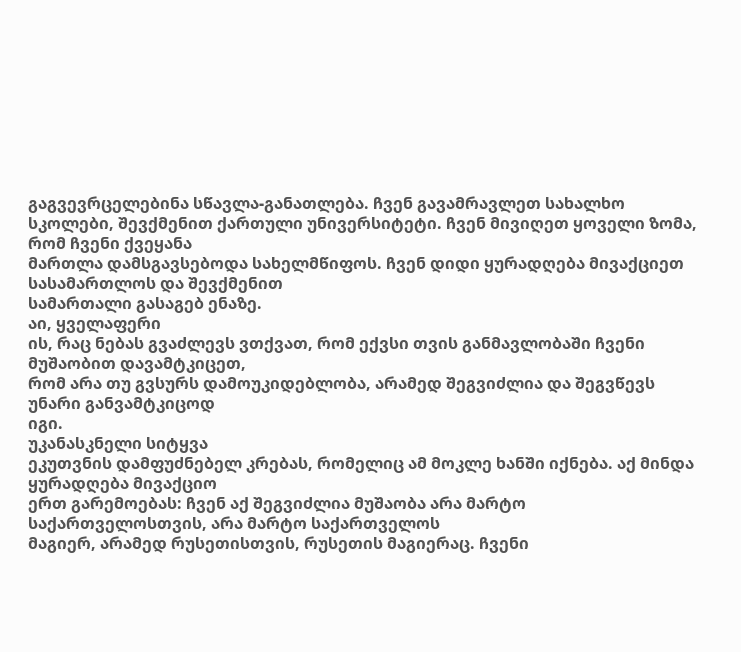გაგვევრცელებინა სწავლა-განათლება. ჩვენ გავამრავლეთ სახალხო
სკოლები, შევქმენით ქართული უნივერსიტეტი. ჩვენ მივიღეთ ყოველი ზომა, რომ ჩვენი ქვეყანა
მართლა დამსგავსებოდა სახელმწიფოს. ჩვენ დიდი ყურადღება მივაქციეთ სასამართლოს და შევქმენით
სამართალი გასაგებ ენაზე.
აი, ყველაფერი
ის, რაც ნებას გვაძლევს ვთქვათ, რომ ექვსი თვის განმავლობაში ჩვენი მუშაობით დავამტკიცეთ,
რომ არა თუ გვსურს დამოუკიდებლობა, არამედ შეგვიძლია და შეგვწევს უნარი განვამტკიცოდ
იგი.
უკანასკნელი სიტყვა
ეკუთვნის დამფუძნებელ კრებას, რომელიც ამ მოკლე ხანში იქნება. აქ მინდა ყურადღება მივაქციო
ერთ გარემოებას: ჩვენ აქ შეგვიძლია მუშაობა არა მარტო საქართველოსთვის, არა მარტო საქართველოს
მაგიერ, არამედ რუსეთისთვის, რუსეთის მაგიერაც. ჩვენი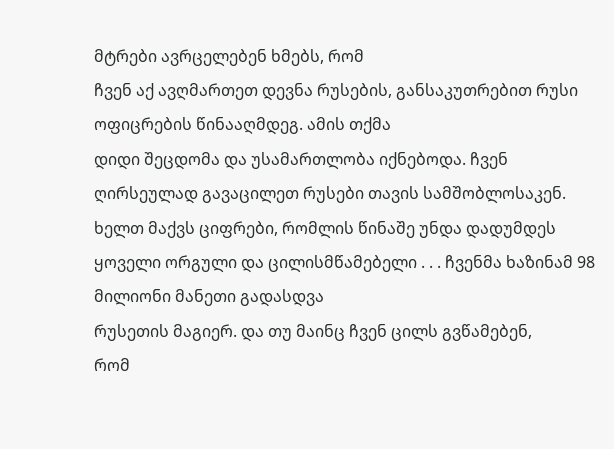მტრები ავრცელებენ ხმებს, რომ
ჩვენ აქ ავღმართეთ დევნა რუსების, განსაკუთრებით რუსი ოფიცრების წინააღმდეგ. ამის თქმა
დიდი შეცდომა და უსამართლობა იქნებოდა. ჩვენ ღირსეულად გავაცილეთ რუსები თავის სამშობლოსაკენ.
ხელთ მაქვს ციფრები, რომლის წინაშე უნდა დადუმდეს ყოველი ორგული და ცილისმწამებელი . . . ჩვენმა ხაზინამ 98 მილიონი მანეთი გადასდვა
რუსეთის მაგიერ. და თუ მაინც ჩვენ ცილს გვწამებენ,
რომ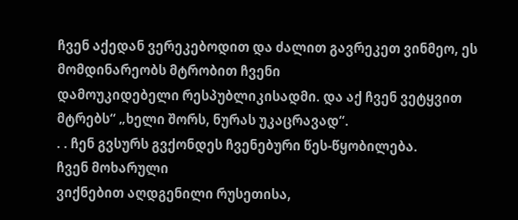ჩვენ აქედან ვერეკებოდით და ძალით გავრეკეთ ვინმეო, ეს მომდინარეობს მტრობით ჩვენი
დამოუკიდებელი რესპუბლიკისადმი. და აქ ჩვენ ვეტყვით მტრებს“ „ხელი შორს, ნურას უკაცრავად“.
. . ჩენ გვსურს გვქონდეს ჩვენებური წეს-წყობილება.
ჩვენ მოხარული
ვიქნებით აღდგენილი რუსეთისა,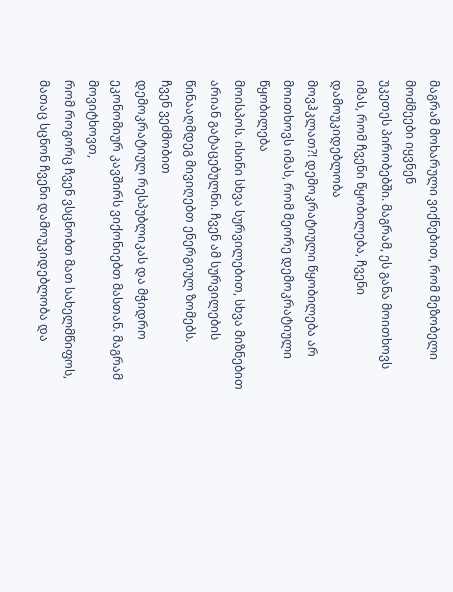მაგრამ მოხარული ვიქნებით, რომ მეზობელი მოძმეები იყვნენ
უკეთეს პირობებში. მაგრამ, ეს განა მოითხოვს იმას, რომ ჩვენი წყობილება, ჩვენი დამოუკიდებლობა
მოვჰკლათ?! დემოკრატიული წყობილება არ მოითხოვს იმას, რომ მეორე დემოკრატიული წყობილება
მოისპოს. ისინი სხვა სურვილებით, სხვა მიზნებით არიან გატაცებულნი. ჩვენ ამ სურვილების
წინააღმდეგ მივიღებთ ენერგიულ ზომებს.
ჩვენ ვეძმობით
დემოკრატიულ რესპუბლიკას და მჭიდრო ეკონომიურ კავშირს ვიქონიებთ მასთან. მაგრამ მოვიტხოვთ,
რომ როგორც ჩვენ ვსცნობთ მათ სახელმწიფოს, მათაც სცნონ ჩვენი დამოუკიდებლობა და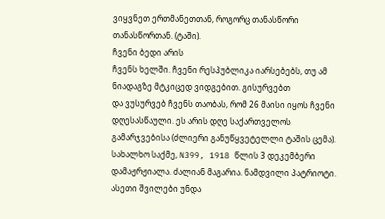ვიყვნეთ ერთმანეთთან, როგორც თანასწორი
თანასწორთან. (ტაში).
ჩვენი ბედი არის
ჩვენს ხელში. ჩვენი რესპუბლიკა იარსებებს, თუ ამ ნიადაგზე მტკიცედ ვიდგებით. გისურვებთ
და ვუსურვებ ჩვენს თაობას, რომ 26 მაისი იყოს ჩვენი დღესასწაული. ეს არის დღე საქართველოს
გამარჯვებისა (ძლიერი განუწყვეტელლი ტაშის ცემა).
სახალხო საქმე, N399, 1918 წლის 3 დეკემბერი
დამაჟრჟიალა. ძალიან მაგარია. ნამდვილი პატრიოტი. ასეთი შვილები უნდა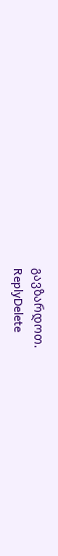გავზარდოთ.
ReplyDelete